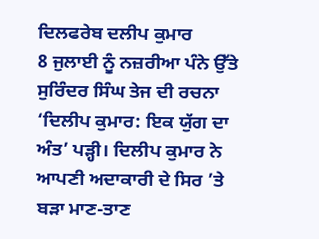ਦਿਲਫਰੇਬ ਦਲੀਪ ਕੁਮਾਰ
8 ਜੁਲਾਈ ਨੂੰ ਨਜ਼ਰੀਆ ਪੰਨੇ ਉੱਤੇ ਸੁਰਿੰਦਰ ਸਿੰਘ ਤੇਜ ਦੀ ਰਚਨਾ ‘ਦਿਲੀਪ ਕੁਮਾਰ: ਇਕ ਯੁੱਗ ਦਾ ਅੰਤ’ ਪੜ੍ਹੀ। ਦਿਲੀਪ ਕੁਮਾਰ ਨੇ ਆਪਣੀ ਅਦਾਕਾਰੀ ਦੇ ਸਿਰ ’ਤੇ ਬੜਾ ਮਾਣ-ਤਾਣ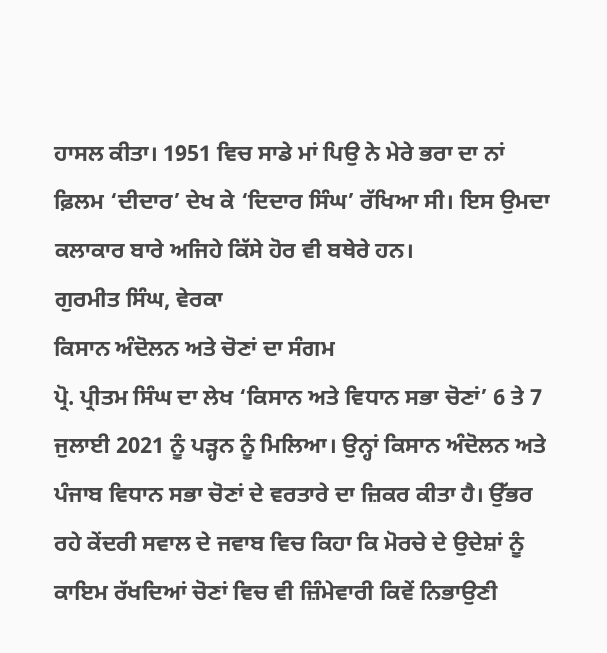ਹਾਸਲ ਕੀਤਾ। 1951 ਵਿਚ ਸਾਡੇ ਮਾਂ ਪਿਉ ਨੇ ਮੇਰੇ ਭਰਾ ਦਾ ਨਾਂ ਫ਼ਿਲਮ ‘ਦੀਦਾਰ’ ਦੇਖ ਕੇ ‘ਦਿਦਾਰ ਸਿੰਘ’ ਰੱਖਿਆ ਸੀ। ਇਸ ਉਮਦਾ ਕਲਾਕਾਰ ਬਾਰੇ ਅਜਿਹੇ ਕਿੱਸੇ ਹੋਰ ਵੀ ਬਥੇਰੇ ਹਨ।
ਗੁਰਮੀਤ ਸਿੰਘ, ਵੇਰਕਾ
ਕਿਸਾਨ ਅੰਦੋਲਨ ਅਤੇ ਚੋਣਾਂ ਦਾ ਸੰਗਮ
ਪ੍ਰੋ. ਪ੍ਰੀਤਮ ਸਿੰਘ ਦਾ ਲੇਖ ‘ਕਿਸਾਨ ਅਤੇ ਵਿਧਾਨ ਸਭਾ ਚੋਣਾਂ’ 6 ਤੇ 7 ਜੁਲਾਈ 2021 ਨੂੰ ਪੜ੍ਹਨ ਨੂੰ ਮਿਲਿਆ। ਉਨ੍ਹਾਂ ਕਿਸਾਨ ਅੰਦੋਲਨ ਅਤੇ ਪੰਜਾਬ ਵਿਧਾਨ ਸਭਾ ਚੋਣਾਂ ਦੇ ਵਰਤਾਰੇ ਦਾ ਜ਼ਿਕਰ ਕੀਤਾ ਹੈ। ਉੱਭਰ ਰਹੇ ਕੇਂਦਰੀ ਸਵਾਲ ਦੇ ਜਵਾਬ ਵਿਚ ਕਿਹਾ ਕਿ ਮੋਰਚੇ ਦੇ ਉਦੇਸ਼ਾਂ ਨੂੰ ਕਾਇਮ ਰੱਖਦਿਆਂ ਚੋਣਾਂ ਵਿਚ ਵੀ ਜ਼ਿੰਮੇਵਾਰੀ ਕਿਵੇਂ ਨਿਭਾਉਣੀ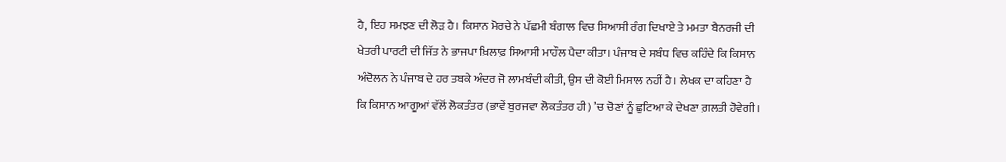ਹੈ, ਇਹ ਸਮਝਣ ਦੀ ਲੋੜ ਹੈ। ਕਿਸਾਨ ਮੋਰਚੇ ਨੇ ਪੱਛਮੀ ਬੰਗਾਲ ਵਿਚ ਸਿਆਸੀ ਰੰਗ ਦਿਖਾਏ ਤੇ ਮਮਤਾ ਬੈਨਰਜੀ ਦੀ ਖੇਤਰੀ ਪਾਰਟੀ ਦੀ ਜਿੱਤ ਨੇ ਭਾਜਪਾ ਖ਼ਿਲਾਫ਼ ਸਿਆਸੀ ਮਾਹੌਲ ਪੈਦਾ ਕੀਤਾ। ਪੰਜਾਬ ਦੇ ਸਬੰਧ ਵਿਚ ਕਹਿੰਦੇ ਕਿ ਕਿਸਾਨ ਅੰਦੋਲਨ ਨੇ ਪੰਜਾਬ ਦੇ ਹਰ ਤਬਕੇ ਅੰਦਰ ਜੋ ਲਾਮਬੰਦੀ ਕੀਤੀ, ਉਸ ਦੀ ਕੋਈ ਮਿਸਾਲ ਨਹੀਂ ਹੈ। ਲੇਖਕ ਦਾ ਕਹਿਣਾ ਹੈ ਕਿ ਕਿਸਾਨ ਆਗੂਆਂ ਵੱਲੋਂ ਲੋਕਤੰਤਰ (ਭਾਵੇਂ ਬੁਰਜਵਾ ਲੋਕਤੰਤਰ ਹੀ) ’ਚ ਚੋਣਾਂ ਨੂੰ ਛੁਟਿਆ ਕੇ ਦੇਖਣਾ ਗ਼ਲਤੀ ਹੋਵੇਗੀ।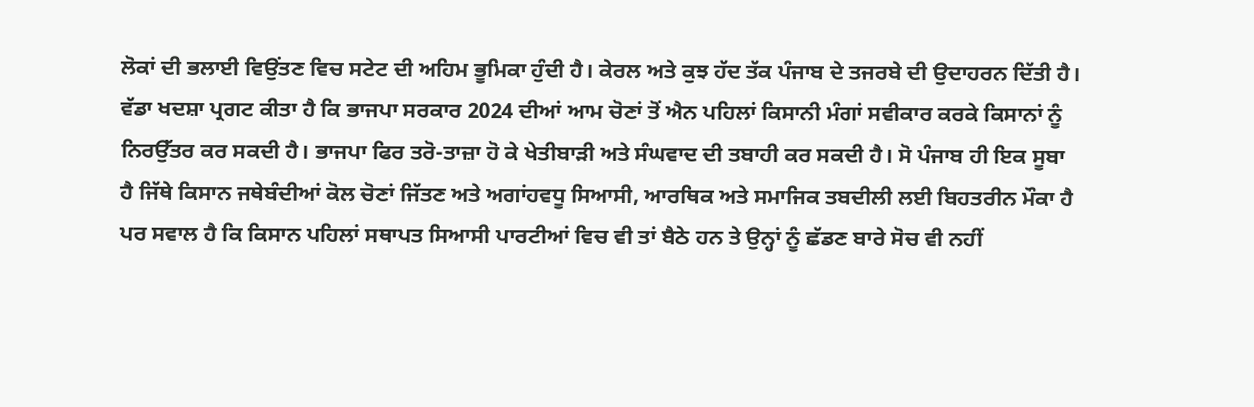ਲੋਕਾਂ ਦੀ ਭਲਾਈ ਵਿਉਂਤਣ ਵਿਚ ਸਟੇਟ ਦੀ ਅਹਿਮ ਭੂਮਿਕਾ ਹੁੰਦੀ ਹੈ। ਕੇਰਲ ਅਤੇ ਕੁਝ ਹੱਦ ਤੱਕ ਪੰਜਾਬ ਦੇ ਤਜਰਬੇ ਦੀ ਉਦਾਹਰਨ ਦਿੱਤੀ ਹੈ। ਵੱਡਾ ਖਦਸ਼ਾ ਪ੍ਰਗਟ ਕੀਤਾ ਹੈ ਕਿ ਭਾਜਪਾ ਸਰਕਾਰ 2024 ਦੀਆਂ ਆਮ ਚੋਣਾਂ ਤੋਂ ਐਨ ਪਹਿਲਾਂ ਕਿਸਾਨੀ ਮੰਗਾਂ ਸਵੀਕਾਰ ਕਰਕੇ ਕਿਸਾਨਾਂ ਨੂੰ ਨਿਰਉੱਤਰ ਕਰ ਸਕਦੀ ਹੈ। ਭਾਜਪਾ ਫਿਰ ਤਰੋ-ਤਾਜ਼ਾ ਹੋ ਕੇ ਖੇਤੀਬਾੜੀ ਅਤੇ ਸੰਘਵਾਦ ਦੀ ਤਬਾਹੀ ਕਰ ਸਕਦੀ ਹੈ। ਸੋ ਪੰਜਾਬ ਹੀ ਇਕ ਸੂਬਾ ਹੈ ਜਿੱਥੇ ਕਿਸਾਨ ਜਥੇਬੰਦੀਆਂ ਕੋਲ ਚੋਣਾਂ ਜਿੱਤਣ ਅਤੇ ਅਗਾਂਹਵਧੂ ਸਿਆਸੀ, ਆਰਥਿਕ ਅਤੇ ਸਮਾਜਿਕ ਤਬਦੀਲੀ ਲਈ ਬਿਹਤਰੀਨ ਮੌਕਾ ਹੈ ਪਰ ਸਵਾਲ ਹੈ ਕਿ ਕਿਸਾਨ ਪਹਿਲਾਂ ਸਥਾਪਤ ਸਿਆਸੀ ਪਾਰਟੀਆਂ ਵਿਚ ਵੀ ਤਾਂ ਬੈਠੇ ਹਨ ਤੇ ਉਨ੍ਹਾਂ ਨੂੰ ਛੱਡਣ ਬਾਰੇ ਸੋਚ ਵੀ ਨਹੀਂ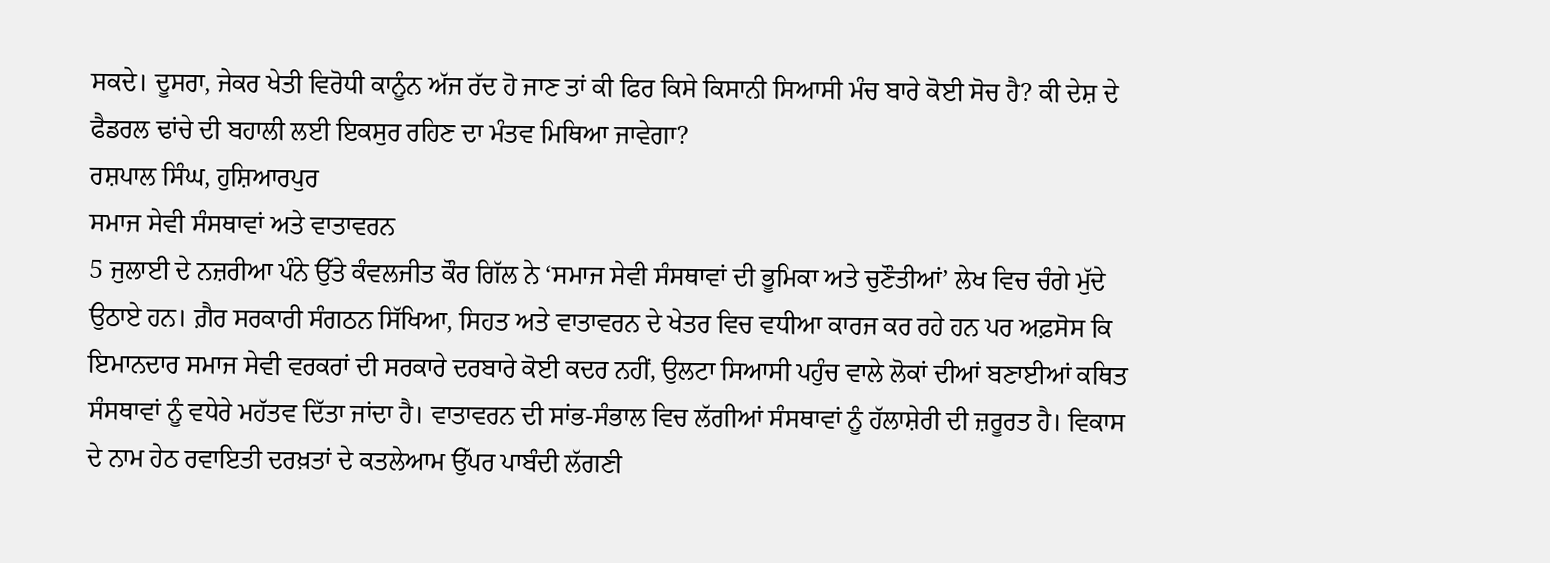ਸਕਦੇ। ਦੂਸਰਾ, ਜੇਕਰ ਖੇਤੀ ਵਿਰੋਧੀ ਕਾਨੂੰਨ ਅੱਜ ਰੱਦ ਹੋ ਜਾਣ ਤਾਂ ਕੀ ਫਿਰ ਕਿਸੇ ਕਿਸਾਨੀ ਸਿਆਸੀ ਮੰਚ ਬਾਰੇ ਕੋਈ ਸੋਚ ਹੈ? ਕੀ ਦੇਸ਼ ਦੇ ਫੈਡਰਲ ਢਾਂਚੇ ਦੀ ਬਹਾਲੀ ਲਈ ਇਕਸੁਰ ਰਹਿਣ ਦਾ ਮੰਤਵ ਮਿਥਿਆ ਜਾਵੇਗਾ?
ਰਸ਼ਪਾਲ ਸਿੰਘ, ਹੁਸ਼ਿਆਰਪੁਰ
ਸਮਾਜ ਸੇਵੀ ਸੰਸਥਾਵਾਂ ਅਤੇ ਵਾਤਾਵਰਨ
5 ਜੁਲਾਈ ਦੇ ਨਜ਼ਰੀਆ ਪੰਨੇ ਉੱਤੇ ਕੰਵਲਜੀਤ ਕੌਰ ਗਿੱਲ ਨੇ ‘ਸਮਾਜ ਸੇਵੀ ਸੰਸਥਾਵਾਂ ਦੀ ਭੂਮਿਕਾ ਅਤੇ ਚੁਣੌਤੀਆਂ’ ਲੇਖ ਵਿਚ ਚੰਗੇ ਮੁੱਦੇ ਉਠਾਏ ਹਨ। ਗ਼ੈਰ ਸਰਕਾਰੀ ਸੰਗਠਨ ਸਿੱਖਿਆ, ਸਿਹਤ ਅਤੇ ਵਾਤਾਵਰਨ ਦੇ ਖੇਤਰ ਵਿਚ ਵਧੀਆ ਕਾਰਜ ਕਰ ਰਹੇ ਹਨ ਪਰ ਅਫ਼ਸੋਸ ਕਿ ਇਮਾਨਦਾਰ ਸਮਾਜ ਸੇਵੀ ਵਰਕਰਾਂ ਦੀ ਸਰਕਾਰੇ ਦਰਬਾਰੇ ਕੋਈ ਕਦਰ ਨਹੀਂ, ਉਲਟਾ ਸਿਆਸੀ ਪਹੁੰਚ ਵਾਲੇ ਲੋਕਾਂ ਦੀਆਂ ਬਣਾਈਆਂ ਕਥਿਤ ਸੰਸਥਾਵਾਂ ਨੂੰ ਵਧੇਰੇ ਮਹੱਤਵ ਦਿੱਤਾ ਜਾਂਦਾ ਹੈ। ਵਾਤਾਵਰਨ ਦੀ ਸਾਂਭ-ਸੰਭਾਲ ਵਿਚ ਲੱਗੀਆਂ ਸੰਸਥਾਵਾਂ ਨੂੰ ਹੱਲਾਸ਼ੇਰੀ ਦੀ ਜ਼ਰੂਰਤ ਹੈ। ਵਿਕਾਸ ਦੇ ਨਾਮ ਹੇਠ ਰਵਾਇਤੀ ਦਰਖ਼ਤਾਂ ਦੇ ਕਤਲੇਆਮ ਉੱਪਰ ਪਾਬੰਦੀ ਲੱਗਣੀ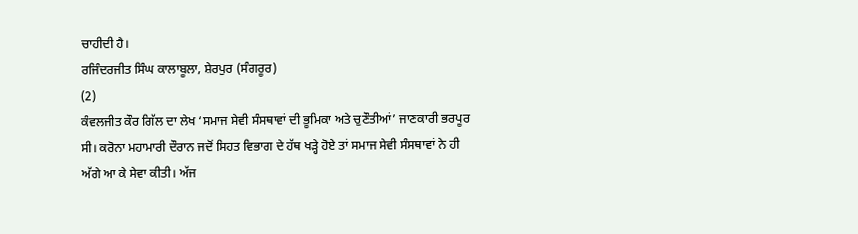ਚਾਹੀਦੀ ਹੈ।
ਰਜਿੰਦਰਜੀਤ ਸਿੰਘ ਕਾਲਾਬੂਲਾ, ਸ਼ੇਰਪੁਰ (ਸੰਗਰੂਰ)
(2)
ਕੰਵਲਜੀਤ ਕੌਰ ਗਿੱਲ ਦਾ ਲੇਖ ‘ਸਮਾਜ ਸੇਵੀ ਸੰਸਥਾਵਾਂ ਦੀ ਭੂਮਿਕਾ ਅਤੇ ਚੁਣੌਤੀਆਂ’ ਜਾਣਕਾਰੀ ਭਰਪੂਰ ਸੀ। ਕਰੋਨਾ ਮਹਾਮਾਰੀ ਦੌਰਾਨ ਜਦੋਂ ਸਿਹਤ ਵਿਭਾਗ ਦੇ ਹੱਥ ਖੜ੍ਹੇ ਹੋਏ ਤਾਂ ਸਮਾਜ ਸੇਵੀ ਸੰਸਥਾਵਾਂ ਨੇ ਹੀ ਅੱਗੇ ਆ ਕੇ ਸੇਵਾ ਕੀਤੀ। ਅੱਜ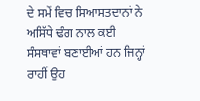ਦੇ ਸਮੇਂ ਵਿਚ ਸਿਆਸਤਦਾਨਾਂ ਨੇ ਅਸਿੱਧੇ ਢੰਗ ਨਾਲ ਕਈ ਸੰਸਥਾਵਾਂ ਬਣਾਈਆਂ ਹਨ ਜਿਨ੍ਹਾਂ ਰਾਹੀਂ ਉਹ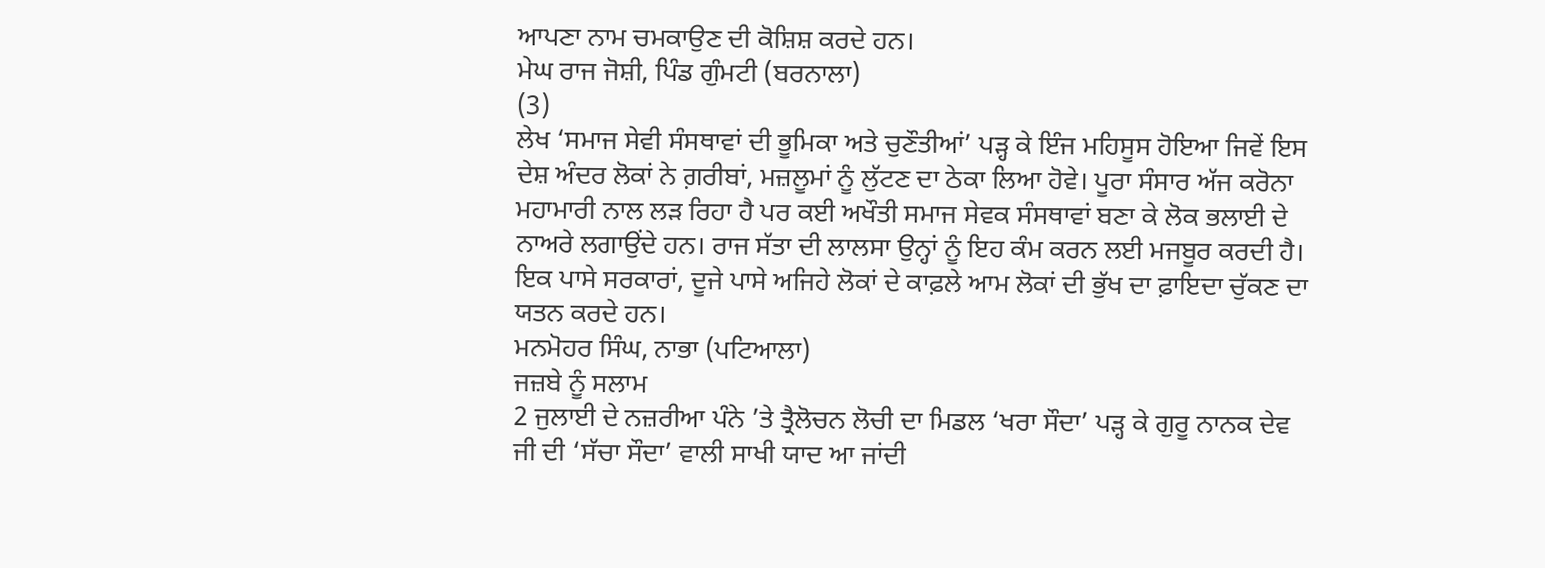ਆਪਣਾ ਨਾਮ ਚਮਕਾਉਣ ਦੀ ਕੋਸ਼ਿਸ਼ ਕਰਦੇ ਹਨ।
ਮੇਘ ਰਾਜ ਜੋਸ਼ੀ, ਪਿੰਡ ਗੁੰਮਟੀ (ਬਰਨਾਲਾ)
(3)
ਲੇਖ ‘ਸਮਾਜ ਸੇਵੀ ਸੰਸਥਾਵਾਂ ਦੀ ਭੂਮਿਕਾ ਅਤੇ ਚੁਣੌਤੀਆਂ’ ਪੜ੍ਹ ਕੇ ਇੰਜ ਮਹਿਸੂਸ ਹੋਇਆ ਜਿਵੇਂ ਇਸ ਦੇਸ਼ ਅੰਦਰ ਲੋਕਾਂ ਨੇ ਗ਼ਰੀਬਾਂ, ਮਜ਼ਲੂਮਾਂ ਨੂੰ ਲੁੱਟਣ ਦਾ ਠੇਕਾ ਲਿਆ ਹੋਵੇ। ਪੂਰਾ ਸੰਸਾਰ ਅੱਜ ਕਰੋਨਾ ਮਹਾਮਾਰੀ ਨਾਲ ਲੜ ਰਿਹਾ ਹੈ ਪਰ ਕਈ ਅਖੌਤੀ ਸਮਾਜ ਸੇਵਕ ਸੰਸਥਾਵਾਂ ਬਣਾ ਕੇ ਲੋਕ ਭਲਾਈ ਦੇ ਨਾਅਰੇ ਲਗਾਉਂਦੇ ਹਨ। ਰਾਜ ਸੱਤਾ ਦੀ ਲਾਲਸਾ ਉਨ੍ਹਾਂ ਨੂੰ ਇਹ ਕੰਮ ਕਰਨ ਲਈ ਮਜਬੂਰ ਕਰਦੀ ਹੈ। ਇਕ ਪਾਸੇ ਸਰਕਾਰਾਂ, ਦੂਜੇ ਪਾਸੇ ਅਜਿਹੇ ਲੋਕਾਂ ਦੇ ਕਾਫ਼ਲੇ ਆਮ ਲੋਕਾਂ ਦੀ ਭੁੱਖ ਦਾ ਫ਼ਾਇਦਾ ਚੁੱਕਣ ਦਾ ਯਤਨ ਕਰਦੇ ਹਨ।
ਮਨਮੋਹਰ ਸਿੰਘ, ਨਾਭਾ (ਪਟਿਆਲਾ)
ਜਜ਼ਬੇ ਨੂੰ ਸਲਾਮ
2 ਜੁਲਾਈ ਦੇ ਨਜ਼ਰੀਆ ਪੰਨੇ ’ਤੇ ਤ੍ਰੈਲੋਚਨ ਲੋਚੀ ਦਾ ਮਿਡਲ ‘ਖਰਾ ਸੌਦਾ’ ਪੜ੍ਹ ਕੇ ਗੁਰੂ ਨਾਨਕ ਦੇਵ ਜੀ ਦੀ ‘ਸੱਚਾ ਸੌਦਾ’ ਵਾਲੀ ਸਾਖੀ ਯਾਦ ਆ ਜਾਂਦੀ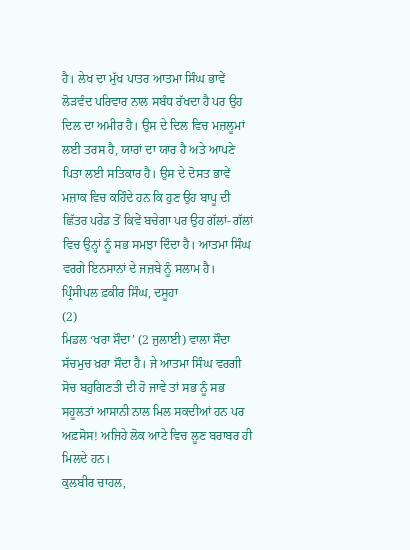ਹੈ। ਲੇਖ ਦਾ ਮੁੱਖ ਪਾਤਰ ਆਤਮਾ ਸਿੰਘ ਭਾਵੇਂ ਲੋੜਵੰਦ ਪਰਿਵਾਰ ਨਾਲ ਸਬੰਧ ਰੱਖਦਾ ਹੈ ਪਰ ਉਹ ਦਿਲ ਦਾ ਅਮੀਰ ਹੈ। ਉਸ ਦੇ ਦਿਲ ਵਿਚ ਮਜ਼ਲੂਮਾਂ ਲਈ ਤਰਸ ਹੈ, ਯਾਰਾਂ ਦਾ ਯਾਰ ਹੈ ਅਤੇ ਆਪਣੇ ਪਿਤਾ ਲਈ ਸਤਿਕਾਰ ਹੈ। ਉਸ ਦੇ ਦੋਸਤ ਭਾਵੇਂ ਮਜ਼ਾਕ ਵਿਚ ਕਹਿੰਦੇ ਹਨ ਕਿ ਹੁਣ ਉਹ ਬਾਪੂ ਦੀ ਛਿੱਤਰ ਪਰੇਡ ਤੋਂ ਕਿਵੇਂ ਬਚੇਗਾ ਪਰ ਉਹ ਗੱਲਾਂ- ਗੱਲਾਂ ਵਿਚ ਉਨ੍ਹਾਂ ਨੂੰ ਸਭ ਸਮਝਾ ਦਿੰਦਾ ਹੈ। ਆਤਮਾ ਸਿੰਘ ਵਰਗੇ ਇਨਸਾਨਾਂ ਦੇ ਜਜ਼ਬੇ ਨੂੰ ਸਲਾਮ ਹੈ।
ਪ੍ਰਿੰਸੀਪਲ ਫ਼ਕੀਰ ਸਿੰਘ, ਦਸੂਹਾ
(2)
ਮਿਡਲ ‘ਖਰਾ ਸੌਦਾ’ (2 ਜੁਲਾਈ) ਵਾਲਾ ਸੌਦਾ ਸੱਚਮੁਚ ਖ਼ਰਾ ਸੌਦਾ ਹੈ। ਜੇ ਆਤਮਾ ਸਿੰਘ ਵਰਗੀ ਸੋਚ ਬਹੁਗਿਣਤੀ ਦੀ ਹੋ ਜਾਵੇ ਤਾਂ ਸਭ ਨੂੰ ਸਭ ਸਹੂਲਤਾਂ ਆਸਾਨੀ ਨਾਲ ਮਿਲ ਸਕਦੀਆਂ ਹਨ ਪਰ ਅਫ਼ਸੋਸ! ਅਜਿਹੇ ਲੋਕ ਆਟੇ ਵਿਚ ਲੂਣ ਬਰਾਬਰ ਹੀ ਮਿਲਦੇ ਹਨ।
ਕੁਲਬੀਰ ਚਾਹਲ,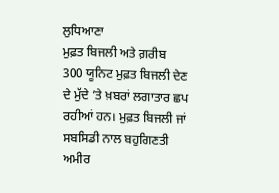ਲੁਧਿਆਣਾ
ਮੁਫ਼ਤ ਬਿਜਲੀ ਅਤੇ ਗ਼ਰੀਬ
300 ਯੂਨਿਟ ਮੁਫ਼ਤ ਬਿਜਲੀ ਦੇਣ ਦੇ ਮੁੱਦੇ ’ਤੇ ਖ਼ਬਰਾਂ ਲਗਾਤਾਰ ਛਪ ਰਹੀਆਂ ਹਨ। ਮੁਫ਼ਤ ਬਿਜਲੀ ਜਾਂ ਸਬਸਿਡੀ ਨਾਲ ਬਹੁਗਿਣਤੀ ਅਮੀਰ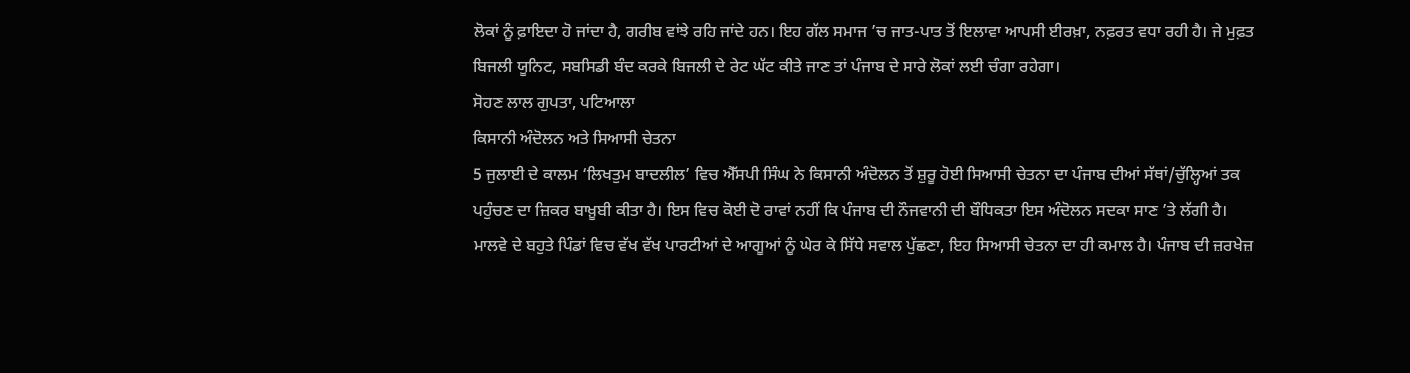ਲੋਕਾਂ ਨੂੰ ਫ਼ਾਇਦਾ ਹੋ ਜਾਂਦਾ ਹੈ, ਗਰੀਬ ਵਾਂਝੇ ਰਹਿ ਜਾਂਦੇ ਹਨ। ਇਹ ਗੱਲ ਸਮਾਜ ’ਚ ਜਾਤ-ਪਾਤ ਤੋਂ ਇਲਾਵਾ ਆਪਸੀ ਈਰਖ਼ਾ, ਨਫ਼ਰਤ ਵਧਾ ਰਹੀ ਹੈ। ਜੇ ਮੁਫ਼ਤ ਬਿਜਲੀ ਯੂਨਿਟ, ਸਬਸਿਡੀ ਬੰਦ ਕਰਕੇ ਬਿਜਲੀ ਦੇ ਰੇਟ ਘੱਟ ਕੀਤੇ ਜਾਣ ਤਾਂ ਪੰਜਾਬ ਦੇ ਸਾਰੇ ਲੋਕਾਂ ਲਈ ਚੰਗਾ ਰਹੇਗਾ।
ਸੋਹਣ ਲਾਲ ਗੁਪਤਾ, ਪਟਿਆਲਾ
ਕਿਸਾਨੀ ਅੰਦੋਲਨ ਅਤੇ ਸਿਆਸੀ ਚੇਤਨਾ
5 ਜੁਲਾਈ ਦੇ ਕਾਲਮ ‘ਲਿਖਤੁਮ ਬਾਦਲੀਲ’ ਵਿਚ ਐੱਸਪੀ ਸਿੰਘ ਨੇ ਕਿਸਾਨੀ ਅੰਦੋਲਨ ਤੋਂ ਸ਼ੁਰੂ ਹੋਈ ਸਿਆਸੀ ਚੇਤਨਾ ਦਾ ਪੰਜਾਬ ਦੀਆਂ ਸੱਥਾਂ/ਚੁੱਲ੍ਹਿਆਂ ਤਕ ਪਹੁੰਚਣ ਦਾ ਜ਼ਿਕਰ ਬਾਖ਼ੂਬੀ ਕੀਤਾ ਹੈ। ਇਸ ਵਿਚ ਕੋਈ ਦੋ ਰਾਵਾਂ ਨਹੀਂ ਕਿ ਪੰਜਾਬ ਦੀ ਨੌਜਵਾਨੀ ਦੀ ਬੌਧਿਕਤਾ ਇਸ ਅੰਦੋਲਨ ਸਦਕਾ ਸਾਣ ’ਤੇ ਲੱਗੀ ਹੈ। ਮਾਲਵੇ ਦੇ ਬਹੁਤੇ ਪਿੰਡਾਂ ਵਿਚ ਵੱਖ ਵੱਖ ਪਾਰਟੀਆਂ ਦੇ ਆਗੂਆਂ ਨੂੰ ਘੇਰ ਕੇ ਸਿੱਧੇ ਸਵਾਲ ਪੁੱਛਣਾ, ਇਹ ਸਿਆਸੀ ਚੇਤਨਾ ਦਾ ਹੀ ਕਮਾਲ ਹੈ। ਪੰਜਾਬ ਦੀ ਜ਼ਰਖੇਜ਼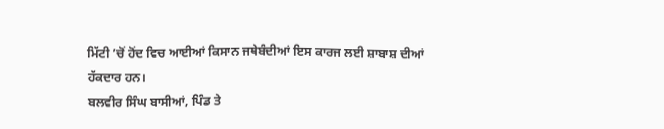ਮਿੱਟੀ ’ਚੋਂ ਹੋਂਦ ਵਿਚ ਆਈਆਂ ਕਿਸਾਨ ਜਥੇਬੰਦੀਆਂ ਇਸ ਕਾਰਜ ਲਈ ਸ਼ਾਬਾਸ਼ ਦੀਆਂ ਹੱਕਦਾਰ ਹਨ।
ਬਲਵੀਰ ਸਿੰਘ ਬਾਸੀਆਂ, ਪਿੰਡ ਤੇ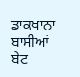ਡਾਕਖਾਨਾ ਬਾਸੀਆਂ ਬੇਟ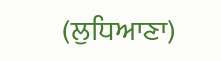(ਲੁਧਿਆਣਾ)